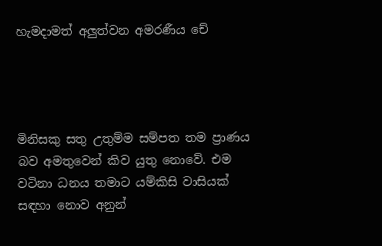හැමදාමත් අලුත්වන අමරණීය චේ




මිනිසකු සතු උතුම්ම සම්පත තම ප්‍රාණය බව අමතුවෙන් කිව යුතු නොවේ. එම වටිනා ධනය තමාට යම්කිසි වාසියක් සඳහා නොව අනුන්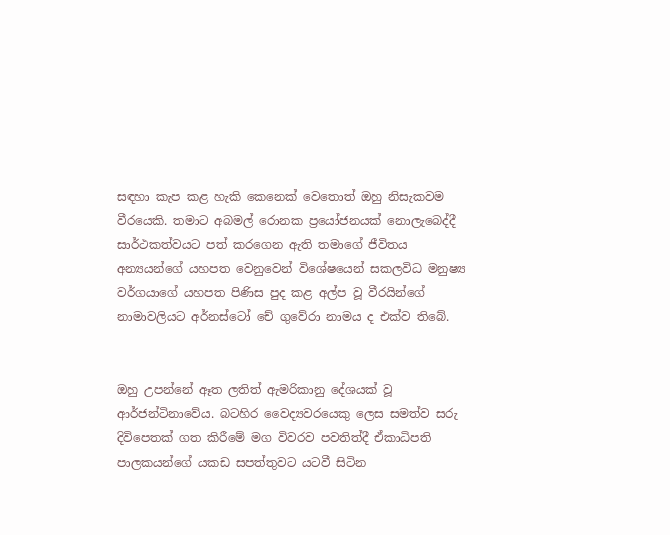සඳහා කැප කළ හැකි කෙනෙක් වෙතොත් ඔහු නිසැකවම වීරයෙකි. තමාට අබමල් රොනක ප්‍රයෝජනයක් නොලැබෙද්දී සාර්ථකත්වයට පත් කරගෙන ඇති තමාගේ ජීවිතය අන්‍යයන්ගේ යහපත වෙනුවෙන් විශේෂයෙන් සකලවිධ මනුෂ්‍ය වර්ගයාගේ යහපත පිණිස පුද කළ අල්ප වූ වීරයින්ගේ නාමාවලියට අර්නස්ටෝ චේ ගුවේරා නාමය ද එක්ව තිබේ.


ඔහු උපන්නේ ඈත ලතිත් ඇමරිකානු දේශයක් වූ ආර්ජන්ටිනාවේය. බටහිර වෛද්‍යවරයෙකු ලෙස සමත්ව සරු දිවිපෙතක් ගත කිරීමේ මග විවරව පවතිත්දී ඒකාධිපති පාලකයන්ගේ යකඩ සපත්තුවට යටවී සිටින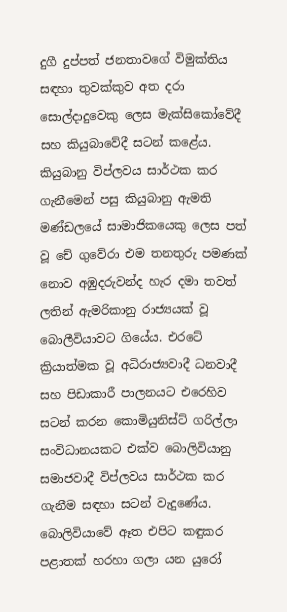දුගී දුප්පත් ජනතාවගේ විමුක්තිය සඳහා තුවක්කුව අත දරා සොල්දාදුවෙකු ලෙස මැක්සිකෝවේදී සහ කියුබාවේදී සටන් කළේය. කියුබානු විප්ලවය සාර්ථක කර ගැනීමෙන් පසු කියුබානු ඇමති මණ්ඩලයේ සාමාජිකයෙකු ලෙස පත් වූ චේ ගුවේරා එම තනතුරු පමණක් නොව අඹුදරුවන්ද හැර දමා තවත් ලතින් ඇමරිකානු රාජ්‍යයක් වූ බොලීවියාවට ගියේය. එරටේ ක්‍රියාත්මක වූ අධිරාජ්‍යවාදී ධනවාදී සහ පිඩාකාරී පාලනයට එරෙහිව සටන් කරන කොමියුනිස්ට් ගරිල්ලා සංවිධානයකට එක්ව බොලිවියානු සමාජවාදී විප්ලවය සාර්ථක කර ගැනීම සඳහා සටන් වැදුණේය. බොලිවියාවේ ඈත එපිට කඳුකර පළාතක් හරහා ගලා යන යුරෝ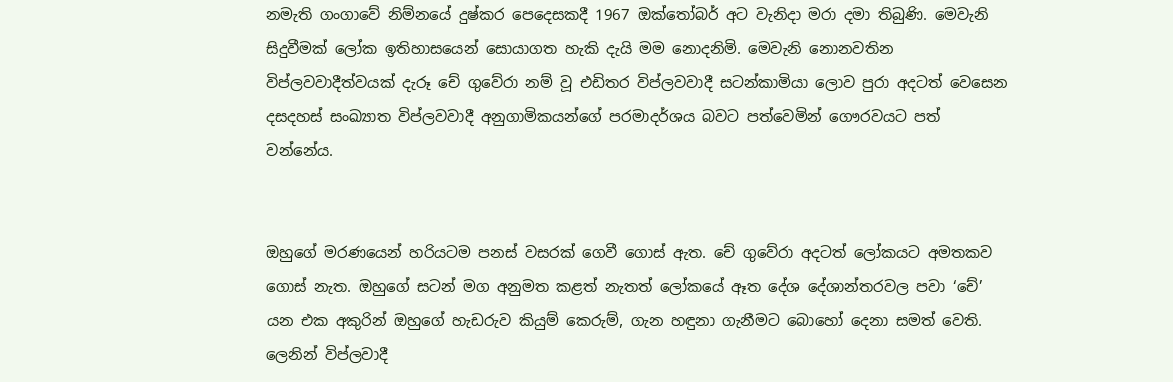නමැති ගංගාවේ නිම්නයේ දුෂ්කර පෙදෙසකදී 1967 ඔක්තෝබර් අට වැනිදා මරා දමා තිබුණි. මෙවැනි සිදුවීමක් ලෝක ඉතිහාසයෙන් සොයාගත හැකි දැයි මම නොදනිමි. මෙවැනි නොනවතින විප්ලවවාදීත්වයක් දැරූ චේ ගුවේරා නම් වූ එඩිතර විප්ලවවාදී සටන්කාමියා ලොව පුරා අදටත් වෙසෙන දසදහස් සංඛ්‍යාත විප්ලවවාදී අනුගාමිකයන්ගේ පරමාදර්ශය බවට පත්වෙමින් ගෞරවයට පත් වන්නේය.


ඔහුගේ මරණයෙන් හරියටම පනස් වසරක් ගෙවී ගොස් ඇත. චේ ගුවේරා අදටත් ලෝකයට අමතකව ගොස් නැත. ඔහුගේ සටන් මග අනුමත කළත් නැතත් ලෝකයේ ඈත දේශ දේශාන්තරවල පවා ‘චේ’ යන එක අකුරින් ඔහුගේ හැඩරුව කියුම් කෙරුම්, ගැන හඳුනා ගැනීමට බොහෝ දෙනා සමත් වෙති. ලෙනින් විප්ලවාදී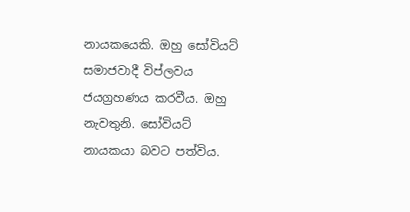නායකයෙකි. ඔහු සෝවියට් සමාජවාදී විප්ලවය ජයග්‍රහණය කරවීය. ඔහු නැවතුනි. සෝවියට් නායකයා බවට පත්විය.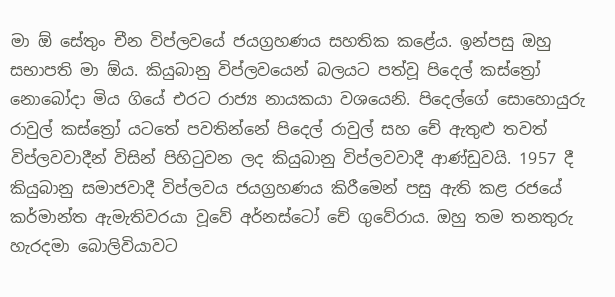මා ඕ සේතුං චීන විප්ලවයේ ජයග්‍රහණය සහතික කළේය. ඉන්පසු ඔහු සභාපති මා ඕය. කියුබානු විප්ලවයෙන් බලයට පත්වූ පිදෙල් කස්ත්‍රෝ නොබෝදා මිය ගියේ එරට රාජ්‍ය නායකයා වශයෙනි. පිදෙල්ගේ සොහොයුරු රාවුල් කස්ත්‍රෝ යටතේ පවතින්නේ පිදෙල් රාවුල් සහ චේ ඇතුළු තවත් විප්ලවවාදීන් විසින් පිහිටුවන ලද කියුබානු විප්ලවවාදී ආණ්ඩුවයි. 1957 දී කියුබානු සමාජවාදී විප්ලවය ජයග්‍රහණය කිරීමෙන් පසු ඇති කළ රජයේ කර්මාන්ත ඇමැතිවරයා වූවේ අර්නස්ටෝ චේ ගුවේරාය. ඔහු තම තනතුරු හැරදමා බොලිවියාවට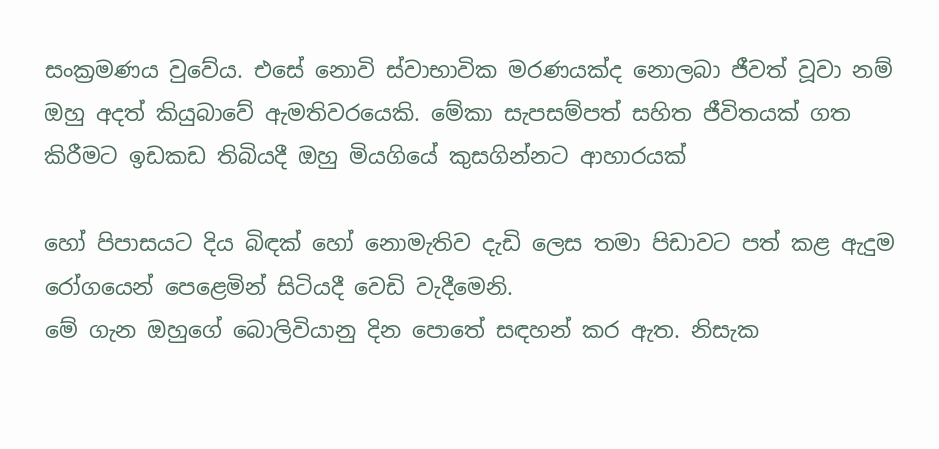සංක්‍රමණය වුවේය. එසේ නොවි ස්වාභාවික මරණයක්ද නොලබා ජීවත් වූවා නම් ඔහු අදත් කියුබාවේ ඇමතිවරයෙකි. මේකා සැපසම්පත් සහිත ජීවිතයක් ගත කිරීමට ඉඩකඩ තිබියදී ඔහු මියගියේ කුසගින්නට ආහාරයක්

හෝ පිපාසයට දිය බිඳක් හෝ නොමැතිව දැඩි ලෙස තමා පිඩාවට පත් කළ ඇදුම රෝගයෙන් පෙළෙමින් සිටියදී වෙඩි වැදීමෙනි.
මේ ගැන ඔහුගේ බොලිවියානු දින පොතේ සඳහන් කර ඇත. නිසැක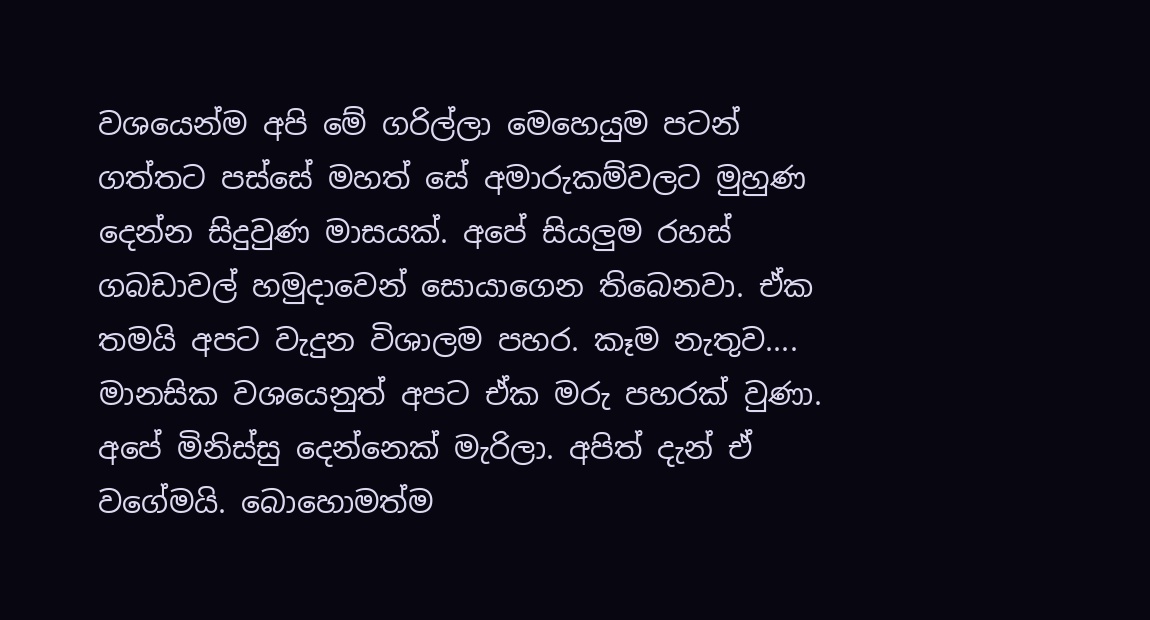වශයෙන්ම අපි මේ ගරිල්ලා මෙහෙයුම පටන් ගත්තට පස්සේ මහත් සේ අමාරුකම්වලට මුහුණ දෙන්න සිදුවුණ මාසයක්. අපේ සියලුම රහස් ගබඩාවල් හමුදාවෙන් සොයාගෙන තිබෙනවා. ඒක තමයි අපට වැදුන විශාලම පහර. කෑම නැතුව.... මානසික වශයෙනුත් අපට ඒක මරු පහරක් වුණා. අපේ මිනිස්සු දෙන්නෙක් මැරිලා. අපිත් දැන් ඒ වගේමයි. බොහොමත්ම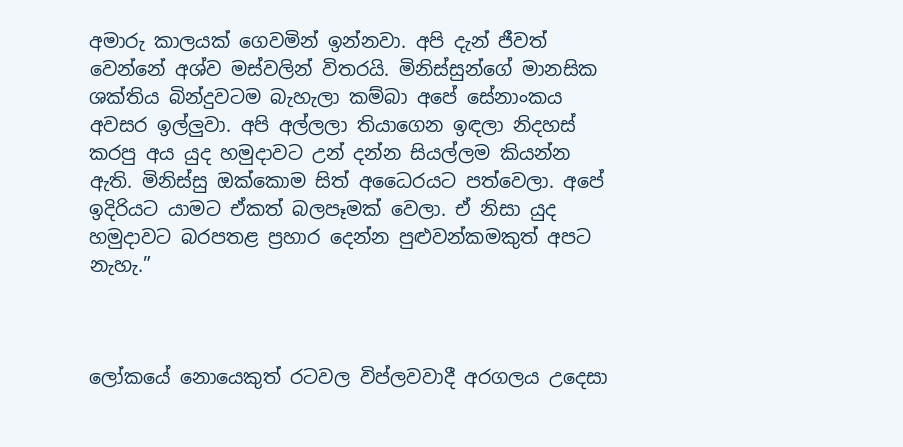අමාරු කාලයක් ගෙවමින් ඉන්නවා. අපි දැන් ජීවත් වෙන්නේ අශ්ව මස්වලින් විතරයි. මිනිස්සුන්ගේ මානසික ශක්තිය බින්දුවටම බැහැලා කම්බා අපේ සේනාංකය අවසර ඉල්ලුවා. අපි අල්ලලා තියාගෙන ඉඳලා නිදහස් කරපු අය යුද හමුදාවට උන් දන්න සියල්ලම කියන්න ඇති. මිනිස්සු ඔක්කොම සිත් අධෛරයට පත්වෙලා. අපේ ඉදිරියට යාමට ඒකත් බලපෑමක් වෙලා. ඒ නිසා යුද හමුදාවට බරපතළ ප්‍රහාර දෙන්න පුළුවන්කමකුත් අපට නැහැ.”



ලෝකයේ නොයෙකුත් රටවල විප්ලවවාදී අරගලය උදෙසා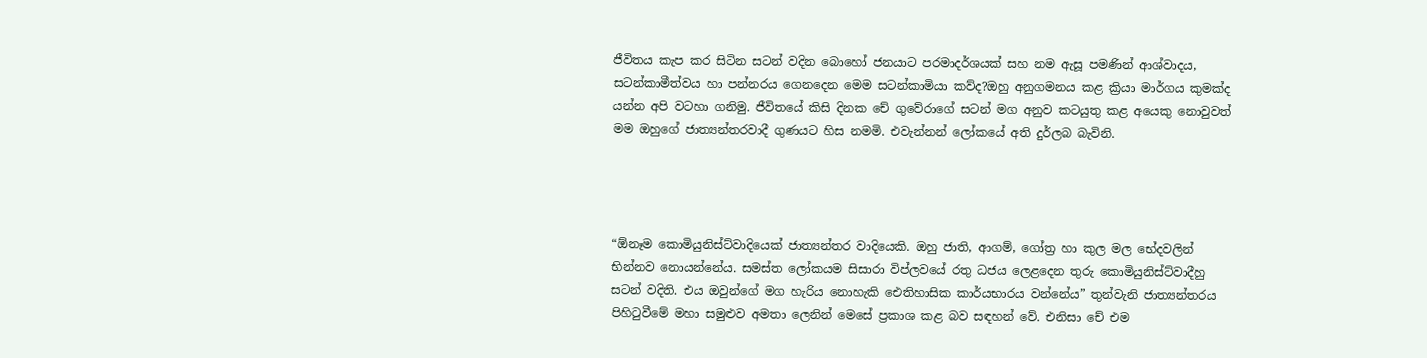ජීවිතය කැප කර සිටින සටන් වදින බොහෝ ජනයාට පරමාදර්ශයක් සහ නම ඇසූ පමණින් ආශ්වාදය, සටන්කාමීත්වය හා පන්නරය ගෙනදෙන මෙම සටන්කාමියා කව්ද?ඔහු අනුගමනය කළ ක්‍රියා මාර්ගය කුමක්ද යන්න අපි වටහා ගනිමු. ජීවිතයේ කිසි දිනක චේ ගුවේරාගේ සටන් මග අනුව කටයුතු කළ අයෙකු නොවුවත් මම ඔහුගේ ජාත්‍යන්තරවාදී ගුණයට හිස නමමි. එවැන්නන් ලෝකයේ අති දුර්ලබ බැවිනි.




“ඕනෑම කොමියුනිස්ට්වාදියෙක් ජාත්‍යන්තර වාදියෙකි. ඔහු ජාති, ආගම්, ගෝත්‍ර හා කුල මල භේදවලින් භින්නව නොයන්නේය. සමස්ත ලෝකයම සිසාරා විප්ලවයේ රතු ධජය ලෙළදෙන තුරු කොමියුනිස්ට්වාදීහු සටන් වදිති. එය ඔවුන්ගේ මග හැරිය නොහැකි ඓතිහාසික කාර්යභාරය වන්නේය” තුන්වැනි ජාත්‍යන්තරය පිහිටුවීමේ මහා සමුළුව අමතා ලෙනින් මෙසේ ප්‍රකාශ කළ බව සඳහන් වේ. එනිසා චේ එම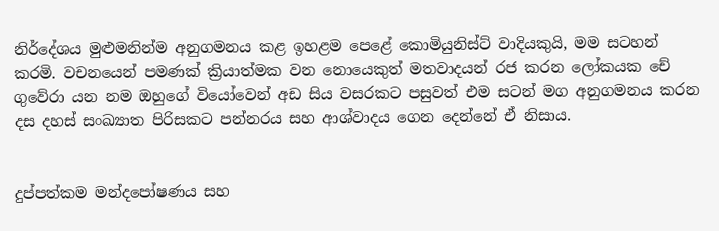නිර්දේශය මුළුමනින්ම අනුගමනය කළ ඉහළම පෙළේ කොමියුනිස්ට් වාදියකුයි, මම සටහන් කරමි. වචනයෙන් පමණක් ක්‍රියාත්මක වන නොයෙකුත් මතවාදයන් රජ කරන ලෝකයක චේ ගුවේරා යන නම ඔහුගේ වියෝවෙන් අඩ සිය වසරකට පසුවත් එම සටන් මග අනුගමනය කරන දස දහස් සංඛ්‍යාත පිරිසකට පන්නරය සහ ආශ්වාදය ගෙන දෙන්නේ ඒ නිසාය.


දුප්පත්කම මන්දපෝෂණය සහ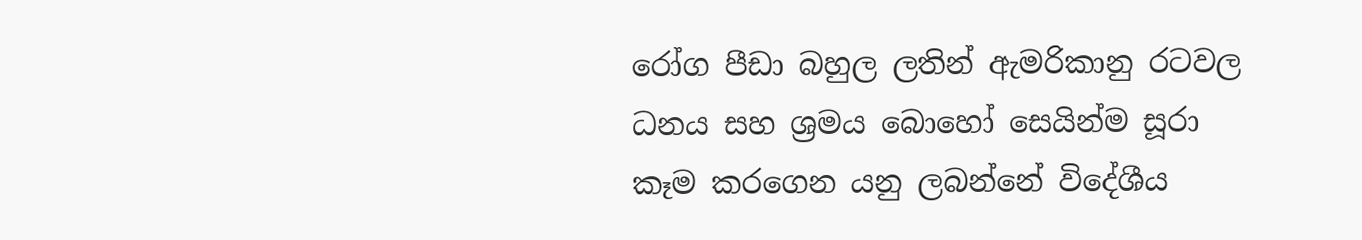රෝග පීඩා බහුල ලතින් ඇමරිකානු රටවල ධනය සහ ශ්‍රමය බොහෝ සෙයින්ම සූරා කෑම කරගෙන යනු ලබන්නේ විදේශීය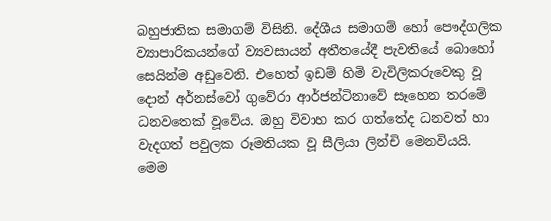බහුජාතික සමාගම් විසිනි. දේශීය සමාගම් හෝ පෞද්ගලික ව්‍යාපාරිකයන්ගේ ව්‍යවසායන් අතීතයේදී පැවතියේ බොහෝ සෙයින්ම අඩුවෙනි. එහෙත් ඉඩම් හිමි වැවිලිකරුවෙකු වූ දොන් අර්නස්වෝ ගුවේරා ආර්ජන්ටිනාවේ සෑහෙන තරමේ  ධනවතෙක් වූවේය. ඔහු විවාහ කර ගත්තේද ධනවත් හා වැදගත් පවුලක රූමතියක වූ සීලියා ලින්චි මෙනවියයි. මෙම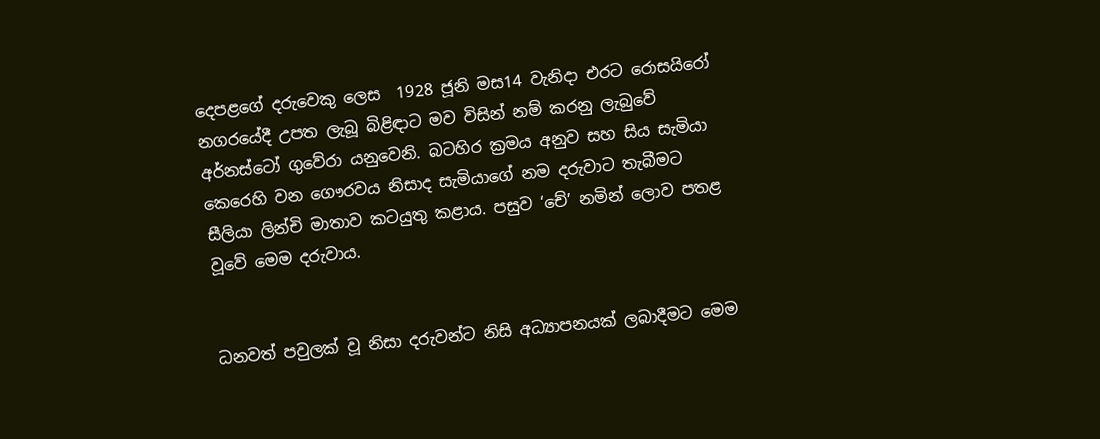දෙපළගේ දරුවෙකු ලෙස  1928 ජූනි මස14 වැනිදා එරට රොසයිරෝ නගරයේදී උපත ලැබූ බිළිඳාට මව විසින් නම් කරනු ලැබුවේ අර්නස්ටෝ ගුවේරා යනුවෙනි. බටහිර ක්‍රමය අනුව සහ සිය සැමියා කෙරෙහි වන ගෞරවය නිසාද සැමියාගේ නම දරුවාට තැබීමට සීලියා ලින්චි මාතාව කටයුතු කළාය. පසුව ‘චේ’ නමින් ලොව පතළ වූවේ මෙම දරුවාය.


ධනවත් පවුලක් වූ නිසා දරුවන්ට නිසි අධ්‍යාපනයක් ලබාදීමට මෙම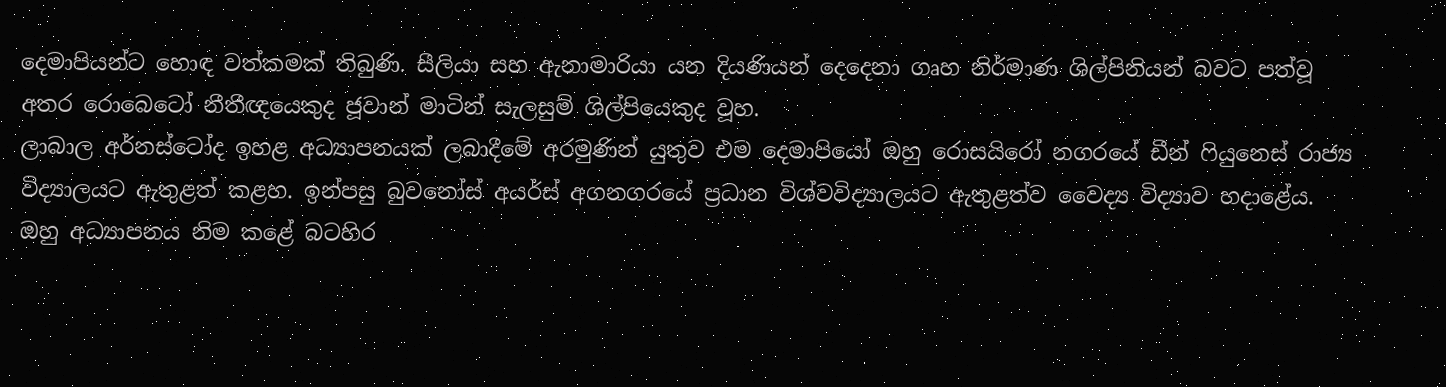දෙමාපියන්ට හොඳ වත්කමක් තිබුණි. සීලියා සහ ඇනාමාරියා යන දියණියන් දෙදෙනා ගෘහ නිර්මාණ ශිල්පිනියන් බවට පත්වූ අතර රොබෙටෝ නීතීඥයෙකුද ජූවාන් මාටින් සැලසුම් ශිල්පියෙකුද වූහ.
ලාබාල අර්නස්ටෝද ඉහළ අධ්‍යාපනයක් ලබාදීමේ අරමුණින් යුතුව එම දෙමාපියෝ ඔහු රොසයිරෝ නගරයේ ඩීන් ෆියුනෙස් රාජ්‍ය විද්‍යාලයට ඇතුළත් කළහ. ඉන්පසු බුවනෝස් අයර්ස් අගනගරයේ ප්‍රධාන විශ්වවිද්‍යාලයට ඇතුළත්ව වෛද්‍ය විද්‍යාව හදාළේය. ඔහු අධ්‍යාපනය නිම කළේ බටහිර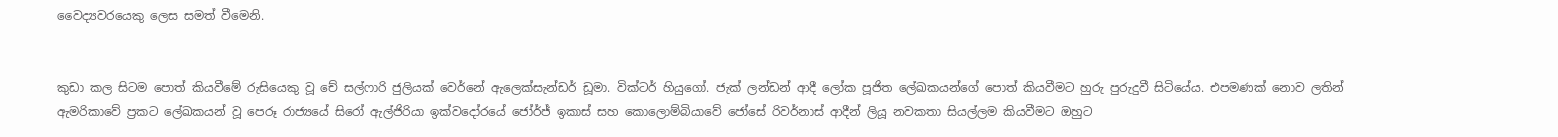වෛද්‍යවරයෙකු ලෙස සමත් වීමෙනි.


කුඩා කල සිටම පොත් කියවීමේ රුසියෙකු වූ චේ සල්ෆාරි ජුලියක් වෙර්නේ ඇලෙක්සැන්ඩර් ඩූමා. වික්ටර් හියුගෝ. ජැක් ලන්ඩන් ආදී ලෝක පූජිත ලේඛකයන්ගේ පොත් කියවීමට හුරු පුරුදුවී සිටියේය. එපමණක් නොව ලතින් ඇමරිකාවේ ප්‍රකට ලේඛකයන් වූ පෙරූ රාජ්‍යයේ සිරෝ ඇල්ජිරියා ඉක්වදෝරයේ ජෝර්ජ් ඉකාස් සහ කොලොම්බියාවේ ජෝසේ රිවර්නාස් ආදීන් ලියූ නවකතා සියල්ලම කියවීමට ඔහුට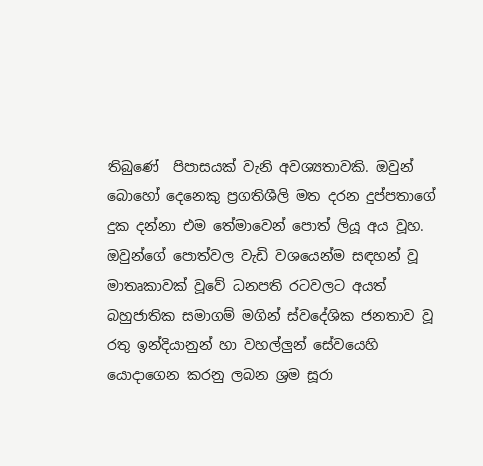තිබුණේ  පිපාසයක් වැනි අවශ්‍යතාවකි. ඔවුන් බොහෝ දෙනෙකු ප්‍රගතිශීලි මත දරන දුප්පතාගේ දුක දන්නා එම තේමාවෙන් පොත් ලියූ අය වූහ. ඔවුන්ගේ පොත්වල වැඩි වශයෙන්ම සඳහන් වූ මාතෘකාවක් වූවේ ධනපති රටවලට අයත් බහුජාතික සමාගම් මගින් ස්වදේශික ජනතාව වූ රතු ඉන්දියානුන් හා වහල්ලුන් සේවයෙහි යොදාගෙන කරනු ලබන ශ්‍රම සූරා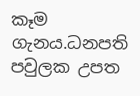කෑම ගැනය.ධනපති පවුලක උපත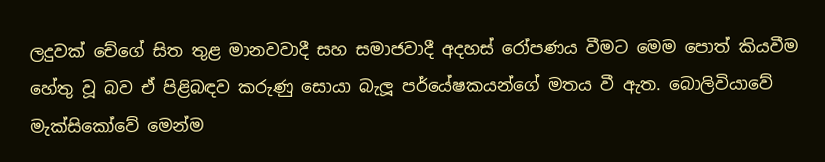ලදුවක් චේගේ සිත තුළ මානවවාදී සහ සමාජවාදී අදහස් රෝපණය වීමට මෙම පොත් කියවීම හේතු වූ බව ඒ පිළිබඳව කරුණු සොයා බැලූ පර්යේෂකයන්ගේ මතය වී ඇත. බොලිවියාවේ මැක්සිකෝවේ මෙන්ම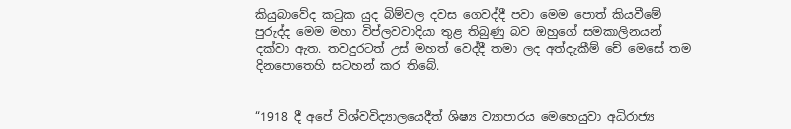කියුබාවේද කටුක යුද බිම්වල දවස ගෙවද්දී පවා මෙම පොත් කියවීමේ පුරුද්ද මෙම මහා විප්ලවවාදියා තුළ තිබුණු බව ඔහුගේ සමකාලිනයන් දක්වා ඇත. තවදුරටත් උස් මහත් වෙද්දී තමා ලද අත්දැකීම් චේ මෙසේ තම දිනපොතෙහි සටහන් කර තිබේ.


“1918 දී අපේ විශ්වවිද්‍යාලයෙදීත් ශිෂ්‍ය ව්‍යාපාරය මෙහෙයුවා අධිරාජ්‍ය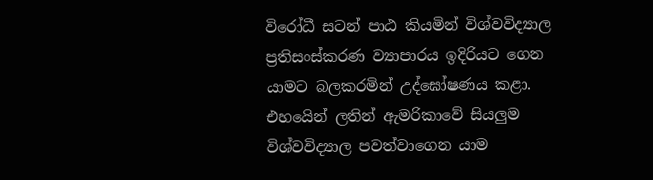විරෝධී සටන් පාඨ කියමින් විශ්වවිද්‍යාල ප්‍රතිසංස්කරණ ව්‍යාපාරය ඉදිරියට ගෙන යාමට බලකරමින් උද්ඝෝෂණය කළා. එහයෙින් ලතින් ඇමරිකාවේ සියලුම විශ්වවිද්‍යාල පවත්වාගෙන යාම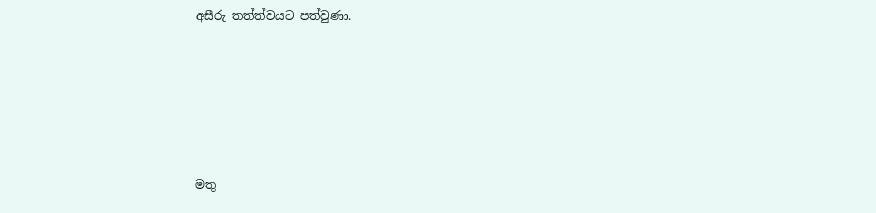අසීරු තත්ත්වයට පත්වුණා.






මතු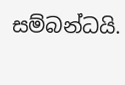සම්බන්ධයි.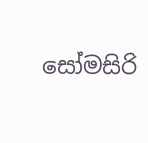සෝමසිරි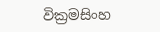වික්‍රමසිංහ